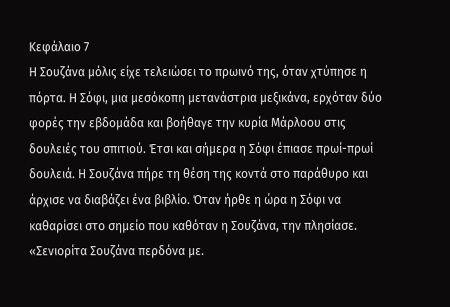Κεφάλαιο 7
Η Σουζάνα μόλις είχε τελειώσει το πρωινό της, όταν χτύπησε η πόρτα. Η Σόφι, μια μεσόκοπη μετανάστρια μεξικάνα, ερχόταν δύο φορές την εβδομάδα και βοήθαγε την κυρία Μάρλοου στις δουλειές του σπιτιού. Έτσι και σήμερα η Σόφι έπιασε πρωί-πρωί δουλειά. Η Σουζάνα πήρε τη θέση της κοντά στο παράθυρο και άρχισε να διαβάζει ένα βιβλίο. Όταν ήρθε η ώρα η Σόφι να καθαρίσει στο σημείο που καθόταν η Σουζάνα, την πλησίασε.
«Σενιορίτα Σουζάνα περδόνα με.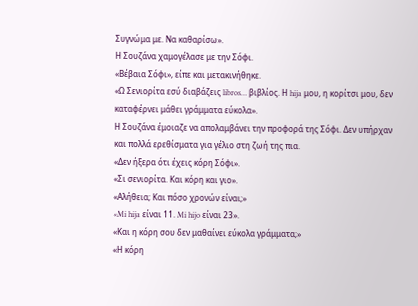Συγνώμα με. Να καθαρίσω».
Η Σουζάνα χαμογέλασε με την Σόφι.
«Βέβαια Σόφι», είπε και μετακινήθηκε.
«Ω Σενιορίτα εσύ διαβάζεις libros… βιβλίος. Η hija μου, η κορίτσι μου, δεν καταφέρνει μάθει γράμματα εύκολα».
Η Σουζάνα έμοιαζε να απολαμβάνει την προφορά της Σόφι. Δεν υπήρχαν και πολλά ερεθίσματα για γέλιο στη ζωή της πια.
«Δεν ήξερα ότι έχεις κόρη Σόφι».
«Σι σενιορίτα. Και κόρη και γιο».
«Αλήθεια; Και πόσο χρονών είναι;»
«Mi hija είναι 11. Mi hijo είναι 23».
«Και η κόρη σου δεν μαθαίνει εύκολα γράμματα;»
«Η κόρη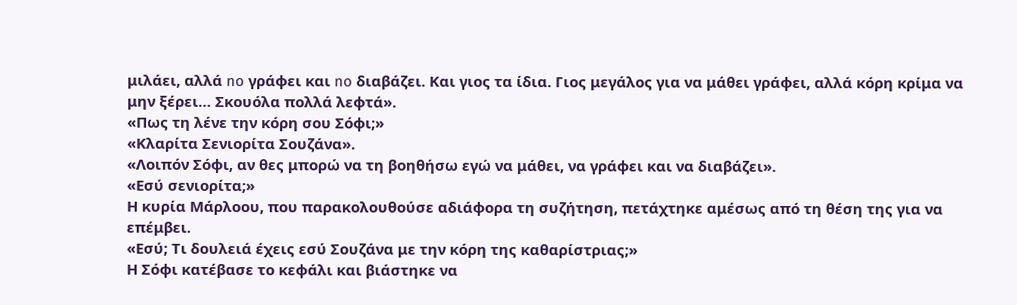μιλάει, αλλά no γράφει και no διαβάζει. Και γιος τα ίδια. Γιος μεγάλος για να μάθει γράφει, αλλά κόρη κρίμα να μην ξέρει… Σκουόλα πολλά λεφτά».
«Πως τη λένε την κόρη σου Σόφι;»
«Κλαρίτα Σενιορίτα Σουζάνα».
«Λοιπόν Σόφι, αν θες μπορώ να τη βοηθήσω εγώ να μάθει, να γράφει και να διαβάζει».
«Εσύ σενιορίτα;»
Η κυρία Μάρλοου, που παρακολουθούσε αδιάφορα τη συζήτηση, πετάχτηκε αμέσως από τη θέση της για να επέμβει.
«Εσύ; Τι δουλειά έχεις εσύ Σουζάνα με την κόρη της καθαρίστριας;»
Η Σόφι κατέβασε το κεφάλι και βιάστηκε να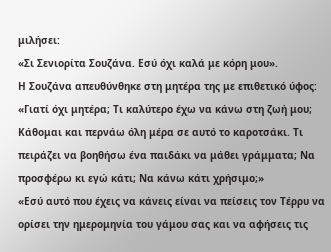μιλήσει:
«Σι Σενιορίτα Σουζάνα. Εσύ όχι καλά με κόρη μου».
Η Σουζάνα απευθύνθηκε στη μητέρα της με επιθετικό ύφος:
«Γιατί όχι μητέρα; Τι καλύτερο έχω να κάνω στη ζωή μου; Κάθομαι και περνάω όλη μέρα σε αυτό το καροτσάκι. Τι πειράζει να βοηθήσω ένα παιδάκι να μάθει γράμματα; Να προσφέρω κι εγώ κάτι; Να κάνω κάτι χρήσιμο;»
«Εσύ αυτό που έχεις να κάνεις είναι να πείσεις τον Τέρρυ να ορίσει την ημερομηνία του γάμου σας και να αφήσεις τις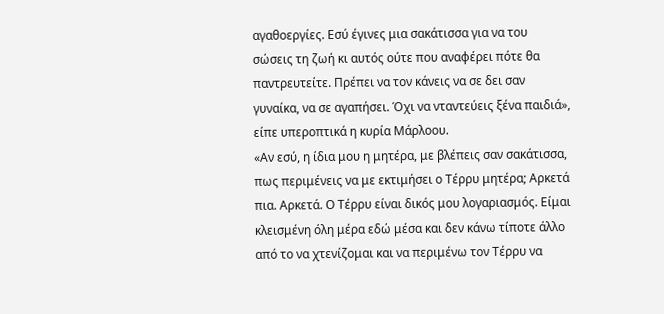αγαθοεργίες. Εσύ έγινες μια σακάτισσα για να του σώσεις τη ζωή κι αυτός ούτε που αναφέρει πότε θα παντρευτείτε. Πρέπει να τον κάνεις να σε δει σαν γυναίκα, να σε αγαπήσει. Όχι να νταντεύεις ξένα παιδιά», είπε υπεροπτικά η κυρία Μάρλοου.
«Αν εσύ, η ίδια μου η μητέρα, με βλέπεις σαν σακάτισσα, πως περιμένεις να με εκτιμήσει ο Τέρρυ μητέρα; Αρκετά πια. Αρκετά. Ο Τέρρυ είναι δικός μου λογαριασμός. Είμαι κλεισμένη όλη μέρα εδώ μέσα και δεν κάνω τίποτε άλλο από το να χτενίζομαι και να περιμένω τον Τέρρυ να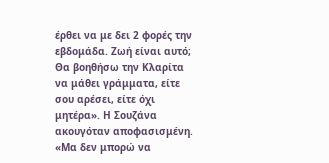έρθει να με δει 2 φορές την εβδομάδα. Ζωή είναι αυτό; Θα βοηθήσω την Κλαρίτα να μάθει γράμματα, είτε σου αρέσει, είτε όχι μητέρα». Η Σουζάνα ακουγόταν αποφασισμένη.
«Μα δεν μπορώ να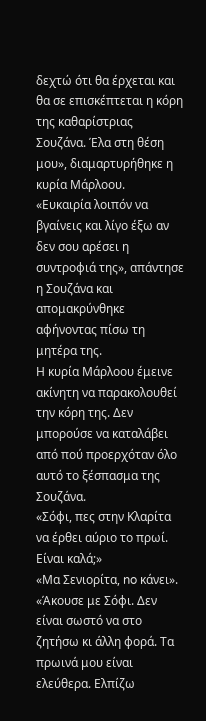δεχτώ ότι θα έρχεται και θα σε επισκέπτεται η κόρη της καθαρίστριας Σουζάνα. Έλα στη θέση μου», διαμαρτυρήθηκε η κυρία Μάρλοου.
«Ευκαιρία λοιπόν να βγαίνεις και λίγο έξω αν δεν σου αρέσει η συντροφιά της», απάντησε η Σουζάνα και απομακρύνθηκε αφήνοντας πίσω τη μητέρα της.
Η κυρία Μάρλοου έμεινε ακίνητη να παρακολουθεί την κόρη της. Δεν μπορούσε να καταλάβει από πού προερχόταν όλο αυτό το ξέσπασμα της Σουζάνα.
«Σόφι, πες στην Κλαρίτα να έρθει αύριο το πρωί. Είναι καλά;»
«Μα Σενιορίτα, no κάνει».
«Άκουσε με Σόφι. Δεν είναι σωστό να στο ζητήσω κι άλλη φορά. Τα πρωινά μου είναι ελεύθερα. Ελπίζω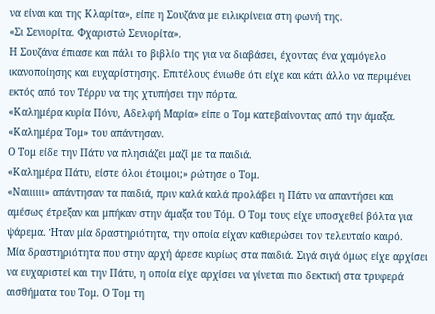να είναι και της Κλαρίτα», είπε η Σουζάνα με ειλικρίνεια στη φωνή της.
«Σι Σενιορίτα. Φχαριστώ Σενιορίτα».
Η Σουζάνα έπιασε και πάλι το βιβλίο της για να διαβάσει, έχοντας ένα χαμόγελο ικανοποίησης και ευχαρίστησης. Επιτέλους ένιωθε ότι είχε και κάτι άλλο να περιμένει εκτός από τον Τέρρυ να της χτυπήσει την πόρτα.
«Καλημέρα κυρία Πόνυ, Αδελφή Μαρία» είπε ο Τομ κατεβαίνοντας από την άμαξα.
«Καλημέρα Τομ» του απάντησαν.
Ο Τομ είδε την Πάτυ να πλησιάζει μαζί με τα παιδιά.
«Καλημέρα Πάτυ, είστε όλοι έτοιμοι;» ρώτησε ο Τομ.
«Ναιιιιιι» απάντησαν τα παιδιά, πριν καλά καλά προλάβει η Πάτυ να απαντήσει και αμέσως έτρεξαν και μπήκαν στην άμαξα του Τόμ. Ο Τομ τους είχε υποσχεθεί βόλτα για ψάρεμα. Ήταν μία δραστηριότητα, την οποία είχαν καθιερώσει τον τελευταίο καιρό.
Μία δραστηριότητα που στην αρχή άρεσε κυρίως στα παιδιά. Σιγά σιγά όμως είχε αρχίσει να ευχαριστεί και την Πάτυ, η οποία είχε αρχίσει να γίνεται πιο δεκτική στα τρυφερά αισθήματα του Τομ. Ο Τομ τη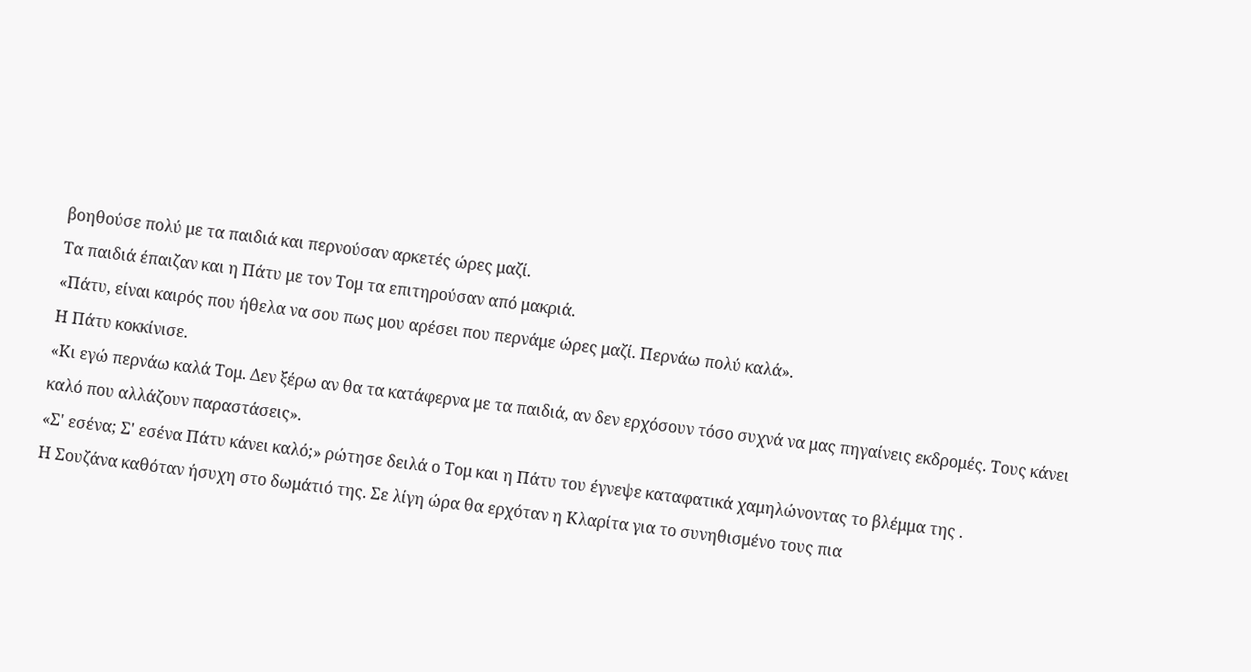βοηθούσε πολύ με τα παιδιά και περνούσαν αρκετές ώρες μαζί.
Τα παιδιά έπαιζαν και η Πάτυ με τον Τομ τα επιτηρούσαν από μακριά.
«Πάτυ, είναι καιρός που ήθελα να σου πως μου αρέσει που περνάμε ώρες μαζί. Περνάω πολύ καλά».
Η Πάτυ κοκκίνισε.
«Κι εγώ περνάω καλά Τομ. Δεν ξέρω αν θα τα κατάφερνα με τα παιδιά, αν δεν ερχόσουν τόσο συχνά να μας πηγαίνεις εκδρομές. Τους κάνει καλό που αλλάζουν παραστάσεις».
«Σ' εσένα; Σ' εσένα Πάτυ κάνει καλό;» ρώτησε δειλά ο Τομ και η Πάτυ του έγνεψε καταφατικά χαμηλώνοντας το βλέμμα της .
Η Σουζάνα καθόταν ήσυχη στο δωμάτιό της. Σε λίγη ώρα θα ερχόταν η Κλαρίτα για το συνηθισμένο τους πια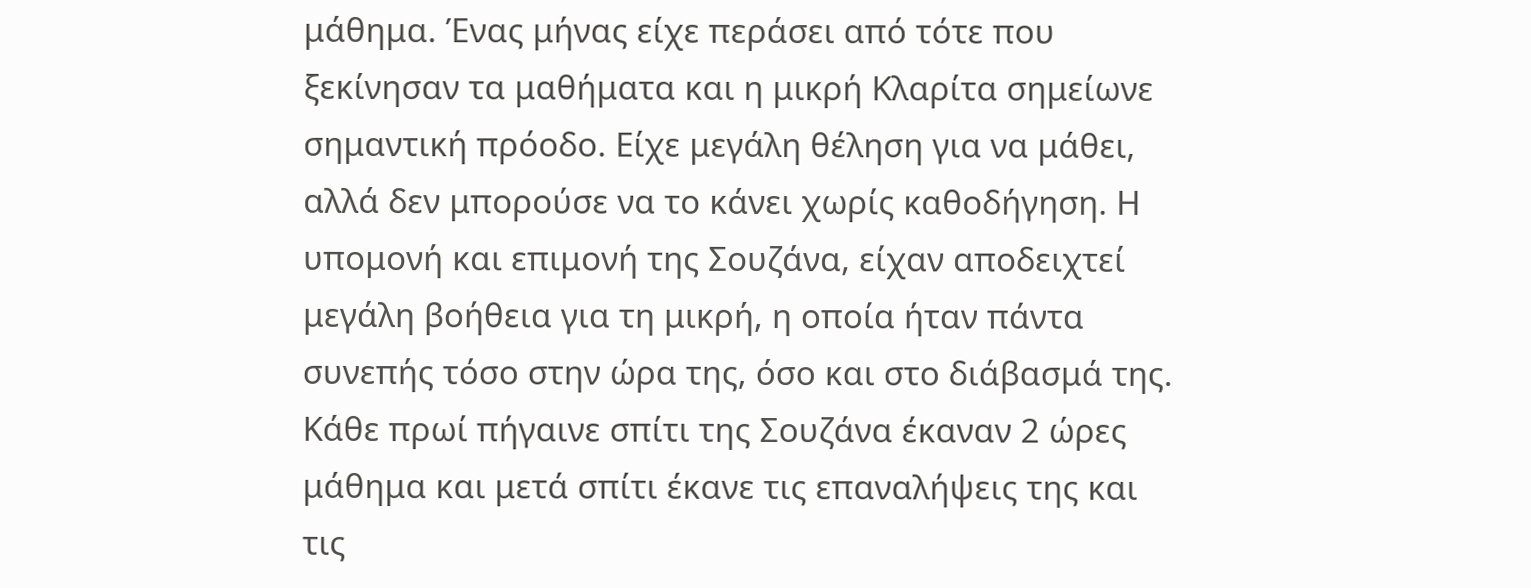μάθημα. Ένας μήνας είχε περάσει από τότε που ξεκίνησαν τα μαθήματα και η μικρή Κλαρίτα σημείωνε σημαντική πρόοδο. Είχε μεγάλη θέληση για να μάθει, αλλά δεν μπορούσε να το κάνει χωρίς καθοδήγηση. Η υπομονή και επιμονή της Σουζάνα, είχαν αποδειχτεί μεγάλη βοήθεια για τη μικρή, η οποία ήταν πάντα συνεπής τόσο στην ώρα της, όσο και στο διάβασμά της. Κάθε πρωί πήγαινε σπίτι της Σουζάνα έκαναν 2 ώρες μάθημα και μετά σπίτι έκανε τις επαναλήψεις της και τις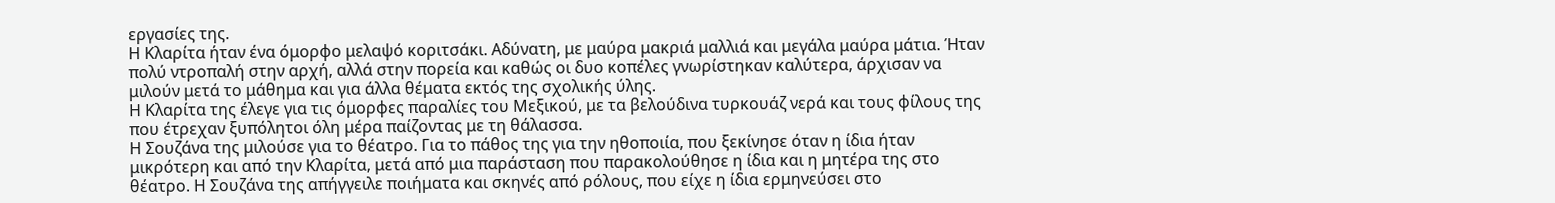εργασίες της.
Η Κλαρίτα ήταν ένα όμορφο μελαψό κοριτσάκι. Αδύνατη, με μαύρα μακριά μαλλιά και μεγάλα μαύρα μάτια. Ήταν πολύ ντροπαλή στην αρχή, αλλά στην πορεία και καθώς οι δυο κοπέλες γνωρίστηκαν καλύτερα, άρχισαν να μιλούν μετά το μάθημα και για άλλα θέματα εκτός της σχολικής ύλης.
Η Κλαρίτα της έλεγε για τις όμορφες παραλίες του Μεξικού, με τα βελούδινα τυρκουάζ νερά και τους φίλους της που έτρεχαν ξυπόλητοι όλη μέρα παίζοντας με τη θάλασσα.
Η Σουζάνα της μιλούσε για το θέατρο. Για το πάθος της για την ηθοποιία, που ξεκίνησε όταν η ίδια ήταν μικρότερη και από την Κλαρίτα, μετά από μια παράσταση που παρακολούθησε η ίδια και η μητέρα της στο θέατρο. Η Σουζάνα της απήγγειλε ποιήματα και σκηνές από ρόλους, που είχε η ίδια ερμηνεύσει στο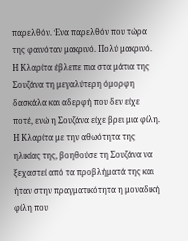παρελθόν. Ένα παρελθόν που τώρα της φαινόταν μακρινό. Πολύ μακρινό.
Η Κλαρίτα έβλεπε πια στα μάτια της Σουζάνα τη μεγαλύτερη όμορφη δασκάλα και αδερφή που δεν είχε ποτέ, ενώ η Σουζάνα είχε βρει μια φίλη. Η Κλαρίτα με την αθωότητα της ηλικίας της, βοηθούσε τη Σουζάνα να ξεχαστεί από τα προβλήματά της και ήταν στην πραγματικότητα η μοναδική φίλη που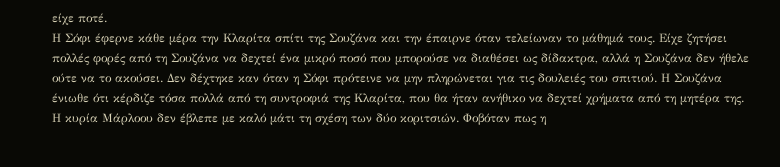είχε ποτέ.
Η Σόφι έφερνε κάθε μέρα την Κλαρίτα σπίτι της Σουζάνα και την έπαιρνε όταν τελείωναν το μάθημά τους. Είχε ζητήσει πολλές φορές από τη Σουζάνα να δεχτεί ένα μικρό ποσό που μπορούσε να διαθέσει ως δίδακτρα, αλλά η Σουζάνα δεν ήθελε ούτε να το ακούσει. Δεν δέχτηκε καν όταν η Σόφι πρότεινε να μην πληρώνεται για τις δουλειές του σπιτιού. Η Σουζάνα ένιωθε ότι κέρδιζε τόσα πολλά από τη συντροφιά της Κλαρίτα, που θα ήταν ανήθικο να δεχτεί χρήματα από τη μητέρα της.
Η κυρία Μάρλοου δεν έβλεπε με καλό μάτι τη σχέση των δύο κοριτσιών. Φοβόταν πως η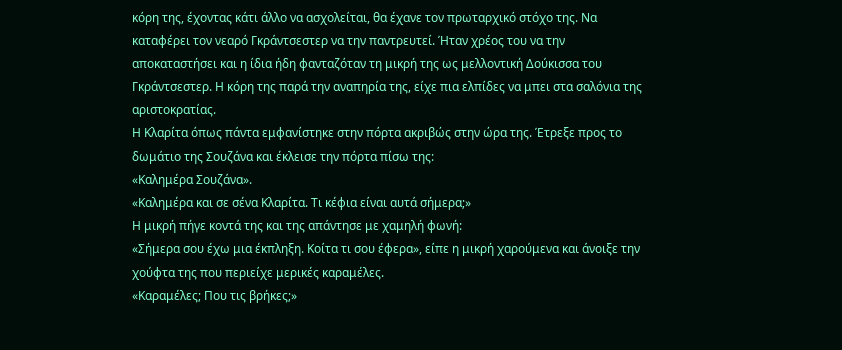κόρη της, έχοντας κάτι άλλο να ασχολείται, θα έχανε τον πρωταρχικό στόχο της. Να καταφέρει τον νεαρό Γκράντσεστερ να την παντρευτεί. Ήταν χρέος του να την αποκαταστήσει και η ίδια ήδη φανταζόταν τη μικρή της ως μελλοντική Δούκισσα του Γκράντσεστερ. Η κόρη της παρά την αναπηρία της, είχε πια ελπίδες να μπει στα σαλόνια της αριστοκρατίας.
Η Κλαρίτα όπως πάντα εμφανίστηκε στην πόρτα ακριβώς στην ώρα της. Έτρεξε προς το δωμάτιο της Σουζάνα και έκλεισε την πόρτα πίσω της:
«Καλημέρα Σουζάνα».
«Καλημέρα και σε σένα Κλαρίτα. Τι κέφια είναι αυτά σήμερα;»
Η μικρή πήγε κοντά της και της απάντησε με χαμηλή φωνή:
«Σήμερα σου έχω μια έκπληξη. Κοίτα τι σου έφερα», είπε η μικρή χαρούμενα και άνοιξε την χούφτα της που περιείχε μερικές καραμέλες.
«Καραμέλες; Που τις βρήκες;»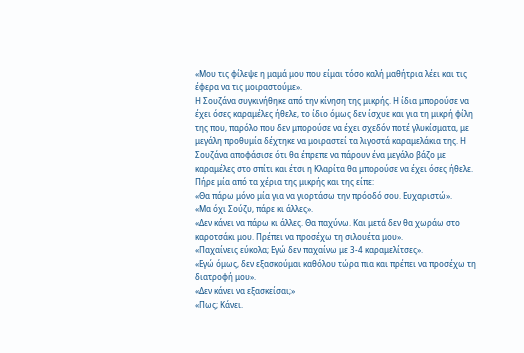«Μου τις φίλεψε η μαμά μου που είμαι τόσο καλή μαθήτρια λέει και τις έφερα να τις μοιραστούμε».
Η Σουζάνα συγκινήθηκε από την κίνηση της μικρής. Η ίδια μπορούσε να έχει όσες καραμέλες ήθελε, το ίδιο όμως δεν ίσχυε και για τη μικρή φίλη της που, παρόλο που δεν μπορούσε να έχει σχεδόν ποτέ γλυκίσματα, με μεγάλη προθυμία δέχτηκε να μοιραστεί τα λιγοστά καραμελάκια της. Η Σουζάνα αποφάσισε ότι θα έπρεπε να πάρουν ένα μεγάλο βάζο με καραμέλες στο σπίτι και έτσι η Κλαρίτα θα μπορούσε να έχει όσες ήθελε.
Πήρε μία από τα χέρια της μικρής και της είπε:
«Θα πάρω μόνο μία για να γιορτάσω την πρόοδό σου. Ευχαριστώ».
«Μα όχι Σούζυ, πάρε κι άλλες».
«Δεν κάνει να πάρω κι άλλες. Θα παχύνω. Και μετά δεν θα χωράω στο καροτσάκι μου. Πρέπει να προσέχω τη σιλουέτα μου».
«Παχαίνεις εύκολα; Εγώ δεν παχαίνω με 3-4 καραμελίτσες».
«Εγώ όμως, δεν εξασκούμαι καθόλου τώρα πια και πρέπει να προσέχω τη διατροφή μου».
«Δεν κάνει να εξασκείσαι;»
«Πως; Κάνει.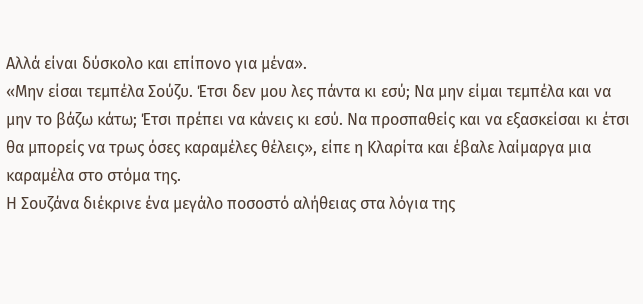Αλλά είναι δύσκολο και επίπονο για μένα».
«Μην είσαι τεμπέλα Σούζυ. Έτσι δεν μου λες πάντα κι εσύ; Να μην είμαι τεμπέλα και να μην το βάζω κάτω; Έτσι πρέπει να κάνεις κι εσύ. Να προσπαθείς και να εξασκείσαι κι έτσι θα μπορείς να τρως όσες καραμέλες θέλεις», είπε η Κλαρίτα και έβαλε λαίμαργα μια καραμέλα στο στόμα της.
Η Σουζάνα διέκρινε ένα μεγάλο ποσοστό αλήθειας στα λόγια της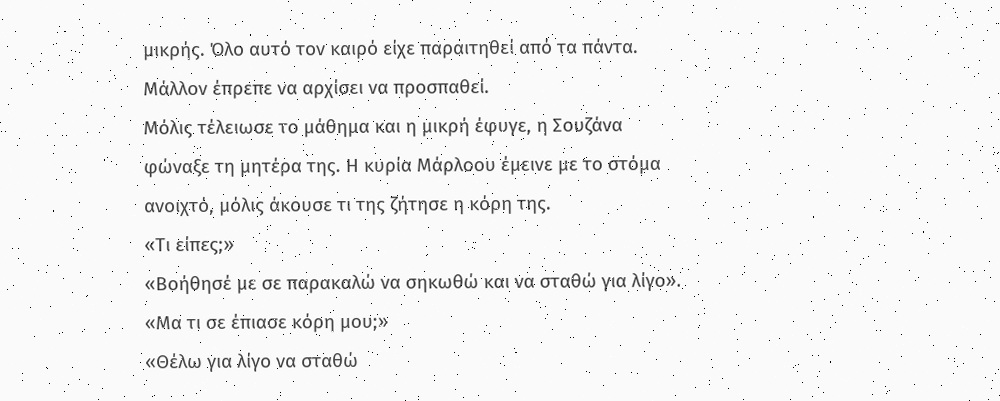μικρής. Όλο αυτό τον καιρό είχε παραιτηθεί από τα πάντα. Μάλλον έπρεπε να αρχίσει να προσπαθεί.
Μόλις τέλειωσε το μάθημα και η μικρή έφυγε, η Σουζάνα φώναξε τη μητέρα της. Η κυρία Μάρλοου έμεινε με το στόμα ανοιχτό, μόλις άκουσε τι της ζήτησε η κόρη της.
«Τι είπες;»
«Βοήθησέ με σε παρακαλώ να σηκωθώ και να σταθώ για λίγο».
«Μα τι σε έπιασε κόρη μου;»
«Θέλω για λίγο να σταθώ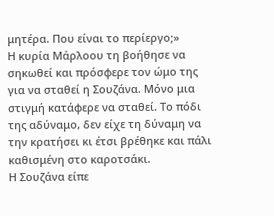μητέρα. Που είναι το περίεργο;»
Η κυρία Μάρλοου τη βοήθησε να σηκωθεί και πρόσφερε τον ώμο της για να σταθεί η Σουζάνα. Μόνο μια στιγμή κατάφερε να σταθεί. Το πόδι της αδύναμο, δεν είχε τη δύναμη να την κρατήσει κι έτσι βρέθηκε και πάλι καθισμένη στο καροτσάκι.
Η Σουζάνα είπε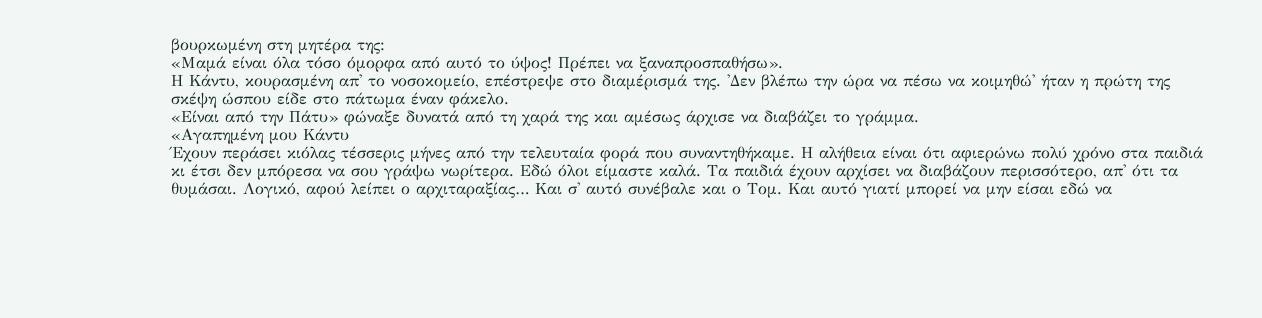βουρκωμένη στη μητέρα της:
«Μαμά είναι όλα τόσο όμορφα από αυτό το ύψος! Πρέπει να ξαναπροσπαθήσω».
Η Κάντυ, κουρασμένη απ' το νοσοκομείο, επέστρεψε στο διαμέρισμά της. 'Δεν βλέπω την ώρα να πέσω να κοιμηθώ' ήταν η πρώτη της σκέψη ώσπου είδε στο πάτωμα έναν φάκελο.
«Είναι από την Πάτυ» φώναξε δυνατά από τη χαρά της και αμέσως άρχισε να διαβάζει το γράμμα.
«Αγαπημένη μου Κάντυ
Έχουν περάσει κιόλας τέσσερις μήνες από την τελευταία φορά που συναντηθήκαμε. Η αλήθεια είναι ότι αφιερώνω πολύ χρόνο στα παιδιά κι έτσι δεν μπόρεσα να σου γράψω νωρίτερα. Εδώ όλοι είμαστε καλά. Τα παιδιά έχουν αρχίσει να διαβάζουν περισσότερο, απ' ότι τα θυμάσαι. Λογικό, αφού λείπει ο αρχιταραξίας… Και σ' αυτό συνέβαλε και ο Τομ. Και αυτό γιατί μπορεί να μην είσαι εδώ να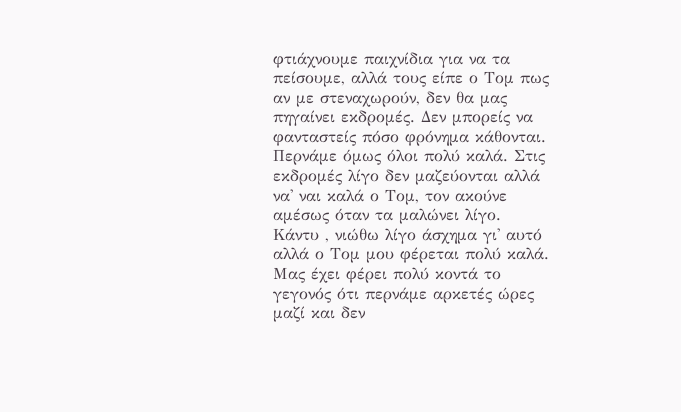φτιάχνουμε παιχνίδια για να τα πείσουμε, αλλά τους είπε ο Τομ πως αν με στεναχωρούν, δεν θα μας πηγαίνει εκδρομές. Δεν μπορείς να φανταστείς πόσο φρόνημα κάθονται. Περνάμε όμως όλοι πολύ καλά. Στις εκδρομές λίγο δεν μαζεύονται αλλά να' ναι καλά ο Τομ, τον ακούνε αμέσως όταν τα μαλώνει λίγο.
Κάντυ , νιώθω λίγο άσχημα γι' αυτό αλλά ο Τομ μου φέρεται πολύ καλά. Μας έχει φέρει πολύ κοντά το γεγονός ότι περνάμε αρκετές ώρες μαζί και δεν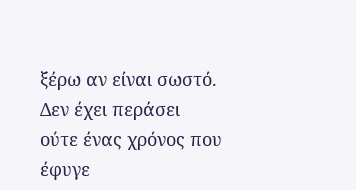ξέρω αν είναι σωστό. Δεν έχει περάσει ούτε ένας χρόνος που έφυγε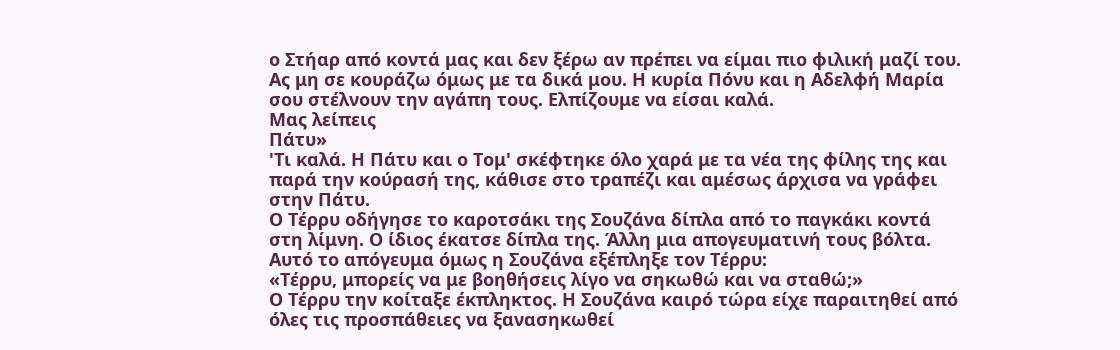ο Στήαρ από κοντά μας και δεν ξέρω αν πρέπει να είμαι πιο φιλική μαζί του.
Ας μη σε κουράζω όμως με τα δικά μου. Η κυρία Πόνυ και η Αδελφή Μαρία σου στέλνουν την αγάπη τους. Ελπίζουμε να είσαι καλά.
Μας λείπεις
Πάτυ»
'Τι καλά. Η Πάτυ και ο Τομ' σκέφτηκε όλο χαρά με τα νέα της φίλης της και παρά την κούρασή της, κάθισε στο τραπέζι και αμέσως άρχισα να γράφει στην Πάτυ.
Ο Τέρρυ οδήγησε το καροτσάκι της Σουζάνα δίπλα από το παγκάκι κοντά στη λίμνη. Ο ίδιος έκατσε δίπλα της. Άλλη μια απογευματινή τους βόλτα. Αυτό το απόγευμα όμως η Σουζάνα εξέπληξε τον Τέρρυ:
«Τέρρυ, μπορείς να με βοηθήσεις λίγο να σηκωθώ και να σταθώ;»
Ο Τέρρυ την κοίταξε έκπληκτος. Η Σουζάνα καιρό τώρα είχε παραιτηθεί από όλες τις προσπάθειες να ξανασηκωθεί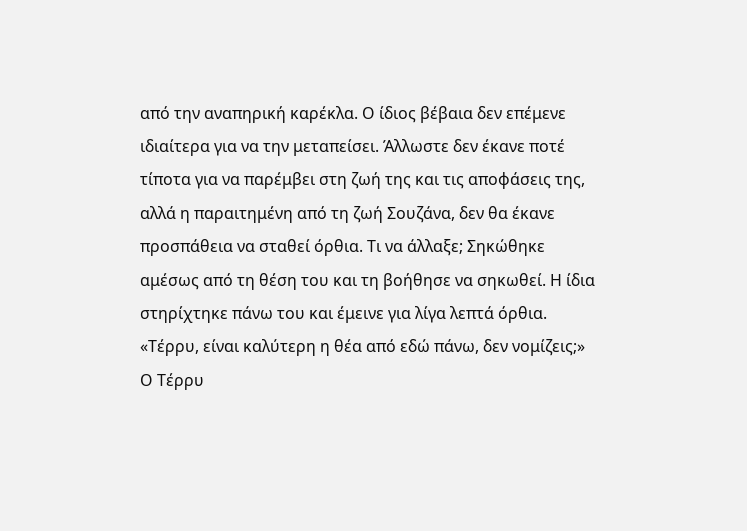από την αναπηρική καρέκλα. Ο ίδιος βέβαια δεν επέμενε ιδιαίτερα για να την μεταπείσει. Άλλωστε δεν έκανε ποτέ τίποτα για να παρέμβει στη ζωή της και τις αποφάσεις της, αλλά η παραιτημένη από τη ζωή Σουζάνα, δεν θα έκανε προσπάθεια να σταθεί όρθια. Τι να άλλαξε; Σηκώθηκε αμέσως από τη θέση του και τη βοήθησε να σηκωθεί. Η ίδια στηρίχτηκε πάνω του και έμεινε για λίγα λεπτά όρθια.
«Τέρρυ, είναι καλύτερη η θέα από εδώ πάνω, δεν νομίζεις;»
Ο Τέρρυ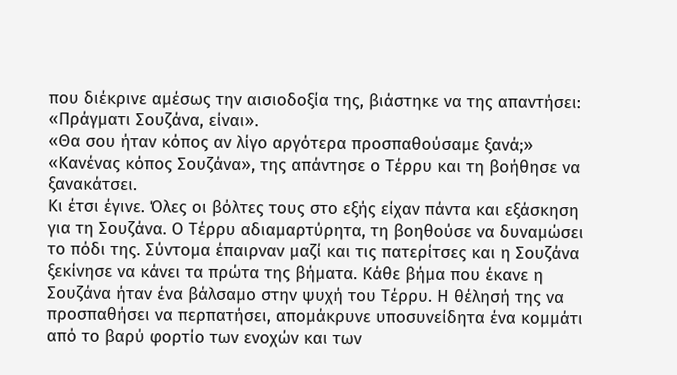που διέκρινε αμέσως την αισιοδοξία της, βιάστηκε να της απαντήσει:
«Πράγματι Σουζάνα, είναι».
«Θα σου ήταν κόπος αν λίγο αργότερα προσπαθούσαμε ξανά;»
«Κανένας κόπος Σουζάνα», της απάντησε ο Τέρρυ και τη βοήθησε να ξανακάτσει.
Κι έτσι έγινε. Όλες οι βόλτες τους στο εξής είχαν πάντα και εξάσκηση για τη Σουζάνα. Ο Τέρρυ αδιαμαρτύρητα, τη βοηθούσε να δυναμώσει το πόδι της. Σύντομα έπαιρναν μαζί και τις πατερίτσες και η Σουζάνα ξεκίνησε να κάνει τα πρώτα της βήματα. Κάθε βήμα που έκανε η Σουζάνα ήταν ένα βάλσαμο στην ψυχή του Τέρρυ. Η θέλησή της να προσπαθήσει να περπατήσει, απομάκρυνε υποσυνείδητα ένα κομμάτι από το βαρύ φορτίο των ενοχών και των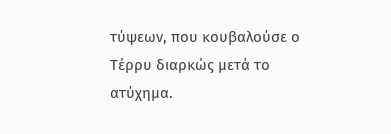τύψεων, που κουβαλούσε ο Τέρρυ διαρκώς μετά το ατύχημα.